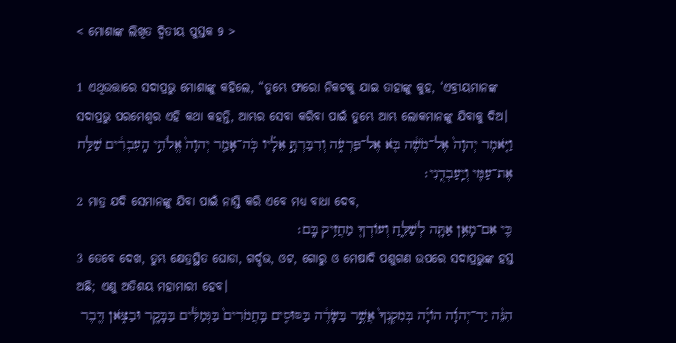< ମୋଶାଙ୍କ ଲିଖିତ ଦ୍ୱିତୀୟ ପୁସ୍ତକ 9 >

1 ଏଥିଉତ୍ତାରେ ସଦାପ୍ରଭୁ ମୋଶାଙ୍କୁ କହିଲେ, “ତୁମ୍ଭେ ଫାରୋ ନିକଟକୁ ଯାଇ ତାହାଙ୍କୁ କୁହ, ‘ଏବ୍ରୀୟମାନଙ୍କ ସଦାପ୍ରଭୁ ପରମେଶ୍ୱର ଏହି କଥା କହନ୍ତି, ଆମ୍ଭର ସେବା କରିବା ପାଇଁ ତୁମ୍ଭେ ଆମ୍ଭ ଲୋକମାନଙ୍କୁ ଯିବାକୁ ଦିଅ।
וַיֹּ֤אמֶר יְהוָה֙ אֶל־מֹשֶׁ֔ה בֹּ֖א אֶל־פַּרְעֹ֑ה וְדִבַּרְתָּ֣ אֵלָ֗יו כֹּֽה־אָמַ֤ר יְהוָה֙ אֱלֹהֵ֣י הָֽעִבְרִ֔ים שַׁלַּ֥ח אֶת־עַמִּ֖י וְיַֽעַבְדֻֽנִי׃
2 ମାତ୍ର ଯଦି ସେମାନଙ୍କୁ ଯିବା ପାଇଁ ନାସ୍ତି କରି ଏବେ ମଧ୍ୟ ବାଧା ଦେବ,
כִּ֛י אִם־מָאֵ֥ן אַתָּ֖ה לְשַׁלֵּ֑חַ וְעֹודְךָ֖ מַחֲזִ֥יק בָּֽם׃
3 ତେବେ ଦେଖ, ତୁମ୍ଭ କ୍ଷେତ୍ରସ୍ଥିତ ଘୋଡା, ଗର୍ଦ୍ଦଭ, ଓଟ, ଗୋରୁ ଓ ମେଷାଦି ପଶୁଗଣ ଉପରେ ସଦାପ୍ରଭୁଙ୍କ ହସ୍ତ ଅଛି; ଏଣୁ ଅତିଶୟ ମହାମାରୀ ହେବ।
הִנֵּ֨ה יַד־יְהוָ֜ה הֹויָ֗ה בְּמִקְנְךָ֙ אֲשֶׁ֣ר בַּשָּׂדֶ֔ה בַּסּוּסִ֤ים בַּֽחֲמֹרִים֙ בַּגְּמַלִּ֔ים בַּבָּקָ֖ר וּבַצֹּ֑אן דֶּ֖בֶר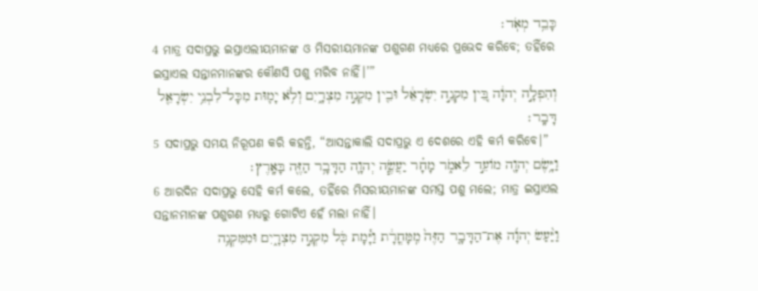כָּבֵ֥ד מְאֹֽד׃
4 ମାତ୍ର ସଦାପ୍ରଭୁ ଇସ୍ରାଏଲୀୟମାନଙ୍କ ଓ ମିସରୀୟମାନଙ୍କ ପଶୁଗଣ ମଧ୍ୟରେ ପ୍ରଭେଦ କରିବେ; ତହିଁରେ ଇସ୍ରାଏଲ ସନ୍ତାନମାନଙ୍କର କୌଣସି ପଶୁ ମରିବ ନାହିଁ।’”
וְהִפְלָ֣ה יְהוָ֔ה בֵּ֚ין מִקְנֵ֣ה יִשְׂרָאֵ֔ל וּבֵ֖ין מִקְנֵ֣ה מִצְרָ֑יִם וְלֹ֥א יָמ֛וּת מִכָּל־לִבְנֵ֥י יִשְׂרָאֵ֖ל דָּבָֽר׃
5 ସଦାପ୍ରଭୁ ସମୟ ନିରୂପଣ କରି କହନ୍ତି, “ଆସନ୍ତାକାଲି ସଦାପ୍ରଭୁ ଏ ଦେଶରେ ଏହି କର୍ମ କରିବେ।”
וַיָּ֥שֶׂם יְהוָ֖ה מֹועֵ֣ד לֵאמֹ֑ר מָחָ֗ר יַעֲשֶׂ֧ה יְהוָ֛ה הַדָּבָ֥ר הַזֶּ֖ה בָּאָֽרֶץ׃
6 ଆରଦିନ ସଦାପ୍ରଭୁ ସେହି କର୍ମ କଲେ, ତହିଁରେ ମିସରୀୟମାନଙ୍କ ସମସ୍ତ ପଶୁ ମଲେ; ମାତ୍ର ଇସ୍ରାଏଲ ସନ୍ତାନମାନଙ୍କ ପଶୁଗଣ ମଧ୍ୟରୁ ଗୋଟିଏ ହେଁ ମଲା ନାହିଁ।
וַיַּ֨עַשׂ יְהוָ֜ה אֶת־הַדָּבָ֤ר הַזֶּה֙ מִֽמָּחֳרָ֔ת וַיָּ֕מָת כֹּ֖ל מִקְנֵ֣ה מִצְרָ֑יִם וּמִמִּקְנֵ֥ה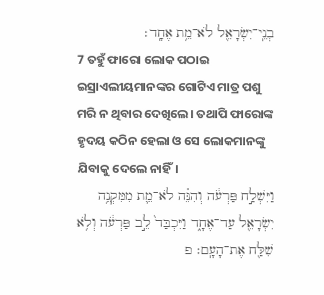בְנֵֽי־יִשְׂרָאֵ֖ל לֹא־מֵ֥ת אֶחָֽד׃
7 ତହୁଁ ଫାରୋ ଲୋକ ପଠାଇ ଇସ୍ରାଏଲୀୟମାନଙ୍କର ଗୋଟିଏ ମାତ୍ର ପଶୁ ମରି ନ ଥିବାର ଦେଖିଲେ। ତଥାପି ଫାରୋଙ୍କ ହୃଦୟ କଠିନ ହେଲା ଓ ସେ ଲୋକମାନଙ୍କୁ ଯିବାକୁ ଦେଲେ ନାହିଁ।
וַיִּשְׁלַ֣ח פַּרְעֹ֔ה וְהִנֵּ֗ה לֹא־מֵ֛ת מִמִּקְנֵ֥ה יִשְׂרָאֵ֖ל עַד־אֶחָ֑ד וַיִּכְבַּד֙ לֵ֣ב פַּרְעֹ֔ה וְלֹ֥א שִׁלַּ֖ח אֶת־הָעָֽם׃ פ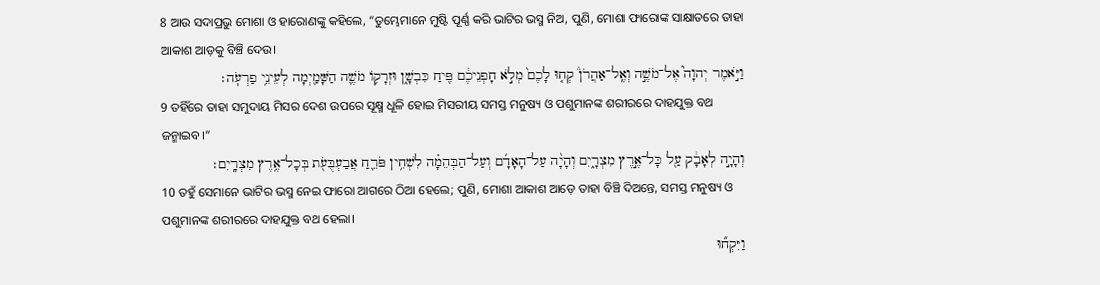8 ଆଉ ସଦାପ୍ରଭୁ ମୋଶା ଓ ହାରୋଣଙ୍କୁ କହିଲେ, “ତୁମ୍ଭେମାନେ ମୁଷ୍ଟି ପୂର୍ଣ୍ଣ କରି ଭାଟିର ଭସ୍ମ ନିଅ, ପୁଣି, ମୋଶା ଫାରୋଙ୍କ ସାକ୍ଷାତରେ ତାହା ଆକାଶ ଆଡ଼କୁ ବିଞ୍ଚି ଦେଉ।
וַיֹּ֣אמֶר יְהוָה֮ אֶל־מֹשֶׁ֣ה וְאֶֽל־אַהֲרֹן֒ קְח֤וּ לָכֶם֙ מְלֹ֣א חָפְנֵיכֶ֔ם פִּ֖יחַ כִּבְשָׁ֑ן וּזְרָקֹ֥ו מֹשֶׁ֛ה הַשָּׁמַ֖יְמָה לְעֵינֵ֥י פַרְעֹֽה׃
9 ତହିଁରେ ତାହା ସମୁଦାୟ ମିସର ଦେଶ ଉପରେ ସୂକ୍ଷ୍ମ ଧୂଳି ହୋଇ ମିସରୀୟ ସମସ୍ତ ମନୁଷ୍ୟ ଓ ପଶୁମାନଙ୍କ ଶରୀରରେ ଦାହଯୁକ୍ତ ବଥ ଜନ୍ମାଇବ।”
וְהָיָ֣ה לְאָבָ֔ק עַ֖ל כָּל־אֶ֣רֶץ מִצְרָ֑יִם וְהָיָ֨ה עַל־הָאָדָ֜ם וְעַל־הַבְּהֵמָ֗ה לִשְׁחִ֥ין פֹּרֵ֛חַ אֲבַעְבֻּעֹ֖ת בְּכָל־אֶ֥רֶץ מִצְרָֽיִם׃
10 ତହୁଁ ସେମାନେ ଭାଟିର ଭସ୍ମ ନେଇ ଫାରୋ ଆଗରେ ଠିଆ ହେଲେ; ପୁଣି, ମୋଶା ଆକାଶ ଆଡ଼େ ତାହା ବିଞ୍ଚି ଦିଅନ୍ତେ, ସମସ୍ତ ମନୁଷ୍ୟ ଓ ପଶୁମାନଙ୍କ ଶରୀରରେ ଦାହଯୁକ୍ତ ବଥ ହେଲା।
וַיִּקְח֞וּ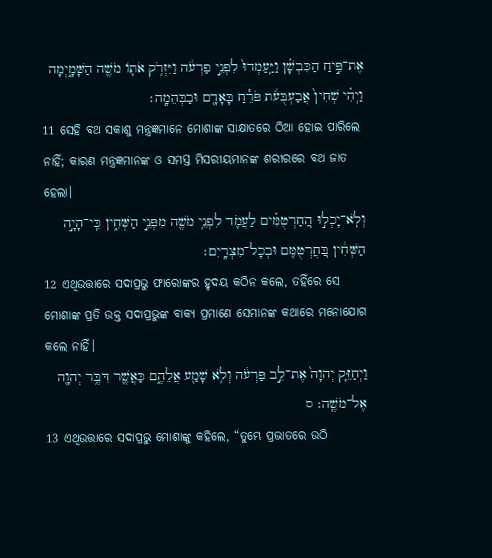אֶת־פִּ֣יחַ הַכִּבְשָׁ֗ן וַיַּֽעַמְדוּ֙ לִפְנֵ֣י פַרְעֹ֔ה וַיִּזְרֹ֥ק אֹתֹ֛ו מֹשֶׁ֖ה הַשָּׁמָ֑יְמָה וַיְהִ֗י שְׁחִין֙ אֲבַעְבֻּעֹ֔ת פֹּרֵ֕חַ בָּאָדָ֖ם וּבַבְּהֵמָֽה׃
11 ସେହି ବଥ ସକାଶୁ ମନ୍ତ୍ରଜ୍ଞମାନେ ମୋଶାଙ୍କ ସାକ୍ଷାତରେ ଠିଆ ହୋଇ ପାରିଲେ ନାହିଁ; କାରଣ ମନ୍ତ୍ରଜ୍ଞମାନଙ୍କ ଓ ସମସ୍ତ ମିସରୀୟମାନଙ୍କ ଶରୀରରେ ବଥ ଜାତ ହେଲା।
וְלֹֽא־יָכְל֣וּ הֽ͏ַחַרְטֻמִּ֗ים לַעֲמֹ֛ד לִפְנֵ֥י מֹשֶׁ֖ה מִפְּנֵ֣י הַשְּׁחִ֑ין כִּֽי־הָיָ֣ה הַשְּׁחִ֔ין בּֽ͏ַחֲרְטֻמִּ֖ם וּבְכָל־מִצְרָֽיִם׃
12 ଏଥିଉତ୍ତାରେ ସଦାପ୍ରଭୁ ଫାରୋଙ୍କର ହୃଦୟ କଠିନ କଲେ, ତହିଁରେ ସେ ମୋଶାଙ୍କ ପ୍ରତି ଉକ୍ତ ସଦାପ୍ରଭୁଙ୍କ ବାକ୍ୟ ପ୍ରମାଣେ ସେମାନଙ୍କ କଥାରେ ମନୋଯୋଗ କଲେ ନାହିଁ।
וַיְחַזֵּ֤ק יְהוָה֙ אֶת־לֵ֣ב פַּרְעֹ֔ה וְלֹ֥א שָׁמַ֖ע אֲלֵהֶ֑ם כַּאֲשֶׁ֛ר דִּבֶּ֥ר יְהוָ֖ה אֶל־מֹשֶֽׁה׃ ס
13 ଏଥିଉତ୍ତାରେ ସଦାପ୍ରଭୁ ମୋଶାଙ୍କୁ କହିଲେ, “ତୁମ୍ଭେ ପ୍ରଭାତରେ ଉଠି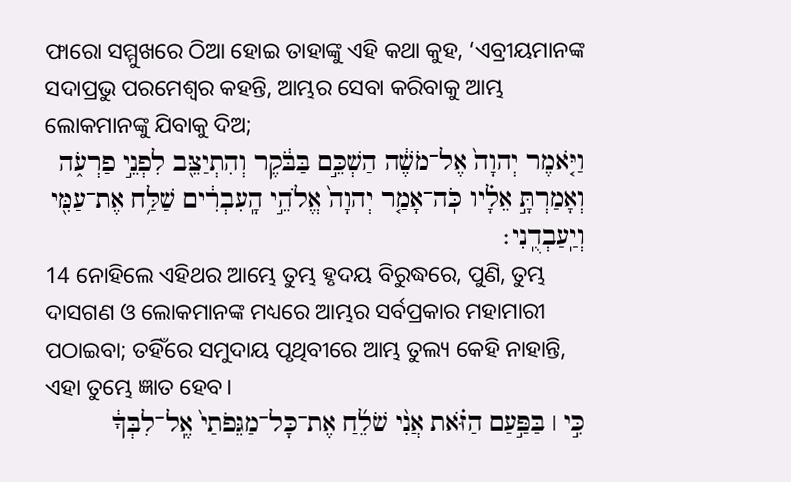ଫାରୋ ସମ୍ମୁଖରେ ଠିଆ ହୋଇ ତାହାଙ୍କୁ ଏହି କଥା କୁହ, ‘ଏବ୍ରୀୟମାନଙ୍କ ସଦାପ୍ରଭୁ ପରମେଶ୍ୱର କହନ୍ତି, ଆମ୍ଭର ସେବା କରିବାକୁ ଆମ୍ଭ ଲୋକମାନଙ୍କୁ ଯିବାକୁ ଦିଅ;
וַיֹּ֤אמֶר יְהוָה֙ אֶל־מֹשֶׁ֔ה הַשְׁכֵּ֣ם בַּבֹּ֔קֶר וְהִתְיַצֵּ֖ב לִפְנֵ֣י פַרְעֹ֑ה וְאָמַרְתָּ֣ אֵלָ֗יו כֹּֽה־אָמַ֤ר יְהוָה֙ אֱלֹהֵ֣י הָֽעִבְרִ֔ים שַׁלַּ֥ח אֶת־עַמִּ֖י וְיַֽעַבְדֻֽנִי׃
14 ନୋହିଲେ ଏହିଥର ଆମ୍ଭେ ତୁମ୍ଭ ହୃଦୟ ବିରୁଦ୍ଧରେ, ପୁଣି, ତୁମ୍ଭ ଦାସଗଣ ଓ ଲୋକମାନଙ୍କ ମଧ୍ୟରେ ଆମ୍ଭର ସର୍ବପ୍ରକାର ମହାମାରୀ ପଠାଇବା; ତହିଁରେ ସମୁଦାୟ ପୃଥିବୀରେ ଆମ୍ଭ ତୁଲ୍ୟ କେହି ନାହାନ୍ତି, ଏହା ତୁମ୍ଭେ ଜ୍ଞାତ ହେବ।
כִּ֣י ׀ בַּפַּ֣עַם הַזֹּ֗את אֲנִ֨י שֹׁלֵ֜חַ אֶת־כָּל־מַגֵּפֹתַי֙ אֶֽל־לִבְּךָ֔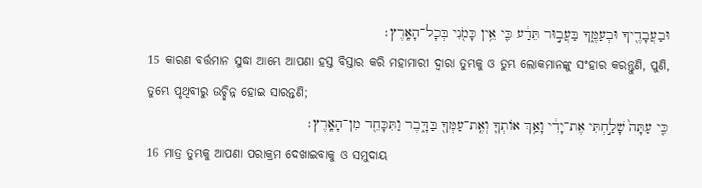וּבַעֲבָדֶ֖יךָ וּבְעַמֶּ֑ךָ בַּעֲב֣וּר תֵּדַ֔ע כִּ֛י אֵ֥ין כָּמֹ֖נִי בְּכָל־הָאָֽרֶץ׃
15 କାରଣ ବର୍ତ୍ତମାନ ସୁଦ୍ଧା ଆମ୍ଭେ ଆପଣା ହସ୍ତ ବିସ୍ତାର କରି ମହାମାରୀ ଦ୍ୱାରା ତୁମ୍ଭକୁ ଓ ତୁମ୍ଭ ଲୋକମାନଙ୍କୁ ସଂହାର କରନ୍ତୁଣି, ପୁଣି, ତୁମ୍ଭେ ପୃଥିବୀରୁ ଉଚ୍ଛିନ୍ନ ହୋଇ ସାରନ୍ତଣି;
כִּ֤י עַתָּה֙ שָׁלַ֣חְתִּי אֶת־יָדִ֔י וָאַ֥ךְ אֹותְךָ֛ וְאֶֽת־עַמְּךָ֖ בַּדָּ֑בֶר וַתִּכָּחֵ֖ד מִן־הָאָֽרֶץ׃
16 ମାତ୍ର ତୁମ୍ଭକୁ ଆପଣା ପରାକ୍ରମ ଦେଖାଇବାକୁ ଓ ସମୁଦାୟ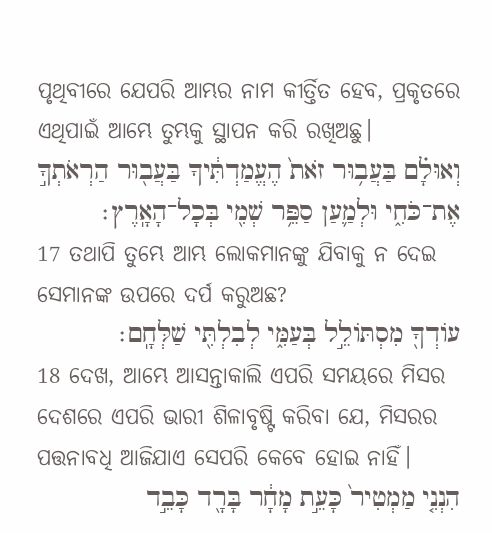ପୃଥିବୀରେ ଯେପରି ଆମ୍ଭର ନାମ କୀର୍ତ୍ତିତ ହେବ, ପ୍ରକୃତରେ ଏଥିପାଇଁ ଆମ୍ଭେ ତୁମ୍ଭକୁ ସ୍ଥାପନ କରି ରଖିଅଛୁ।
וְאוּלָ֗ם בַּעֲב֥וּר זֹאת֙ הֶעֱמַדְתִּ֔יךָ בַּעֲב֖וּר הַרְאֹתְךָ֣ אֶת־כֹּחִ֑י וּלְמַ֛עַן סַפֵּ֥ר שְׁמִ֖י בְּכָל־הָאָֽרֶץ׃
17 ତଥାପି ତୁମ୍ଭେ ଆମ୍ଭ ଲୋକମାନଙ୍କୁ ଯିବାକୁ ନ ଦେଇ ସେମାନଙ୍କ ଉପରେ ଦର୍ପ କରୁଅଛ?
עֹודְךָ֖ מִסְתֹּולֵ֣ל בְּעַמִּ֑י לְבִלְתִּ֖י שַׁלְּחָֽם׃
18 ଦେଖ, ଆମ୍ଭେ ଆସନ୍ତାକାଲି ଏପରି ସମୟରେ ମିସର ଦେଶରେ ଏପରି ଭାରୀ ଶିଳାବୃଷ୍ଟି କରିବା ଯେ, ମିସରର ପତ୍ତନାବଧି ଆଜିଯାଏ ସେପରି କେବେ ହୋଇ ନାହିଁ।
הִנְנִ֤י מַמְטִיר֙ כָּעֵ֣ת מָחָ֔ר בָּרָ֖ד כָּבֵ֣ד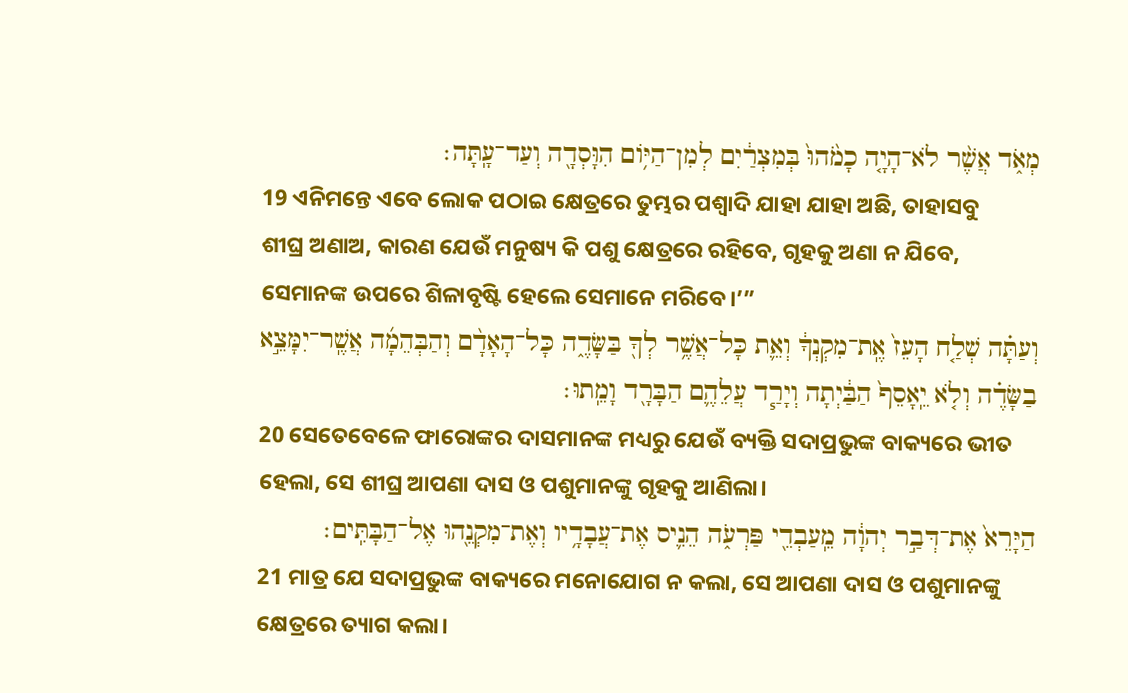מְאֹ֑ד אֲשֶׁ֨ר לֹא־הָיָ֤ה כָמֹ֙הוּ֙ בְּמִצְרַ֔יִם לְמִן־הַיֹּ֥ום הִוָּסְדָ֖ה וְעַד־עָֽתָּה׃
19 ଏନିମନ୍ତେ ଏବେ ଲୋକ ପଠାଇ କ୍ଷେତ୍ରରେ ତୁମ୍ଭର ପଶ୍ୱାଦି ଯାହା ଯାହା ଅଛି, ତାହାସବୁ ଶୀଘ୍ର ଅଣାଅ, କାରଣ ଯେଉଁ ମନୁଷ୍ୟ କି ପଶୁ କ୍ଷେତ୍ରରେ ରହିବେ, ଗୃହକୁ ଅଣା ନ ଯିବେ, ସେମାନଙ୍କ ଉପରେ ଶିଳାବୃଷ୍ଟି ହେଲେ ସେମାନେ ମରିବେ।’”
וְעַתָּ֗ה שְׁלַ֤ח הָעֵז֙ אֶֽת־מִקְנְךָ֔ וְאֵ֛ת כָּל־אֲשֶׁ֥ר לְךָ֖ בַּשָּׂדֶ֑ה כָּל־הָאָדָ֨ם וְהַבְּהֵמָ֜ה אֲשֶֽׁר־יִמָּצֵ֣א בַשָּׂדֶ֗ה וְלֹ֤א יֵֽאָסֵף֙ הַבַּ֔יְתָה וְיָרַ֧ד עֲלֵהֶ֛ם הַבָּרָ֖ד וָמֵֽתוּ׃
20 ସେତେବେଳେ ଫାରୋଙ୍କର ଦାସମାନଙ୍କ ମଧ୍ୟରୁ ଯେଉଁ ବ୍ୟକ୍ତି ସଦାପ୍ରଭୁଙ୍କ ବାକ୍ୟରେ ଭୀତ ହେଲା, ସେ ଶୀଘ୍ର ଆପଣା ଦାସ ଓ ପଶୁମାନଙ୍କୁ ଗୃହକୁ ଆଣିଲା।
הַיָּרֵא֙ אֶת־דְּבַ֣ר יְהוָ֔ה מֵֽעַבְדֵ֖י פַּרְעֹ֑ה הֵנִ֛יס אֶת־עֲבָדָ֥יו וְאֶת־מִקְנֵ֖הוּ אֶל־הַבָּתִּֽים׃
21 ମାତ୍ର ଯେ ସଦାପ୍ରଭୁଙ୍କ ବାକ୍ୟରେ ମନୋଯୋଗ ନ କଲା, ସେ ଆପଣା ଦାସ ଓ ପଶୁମାନଙ୍କୁ କ୍ଷେତ୍ରରେ ତ୍ୟାଗ କଲା।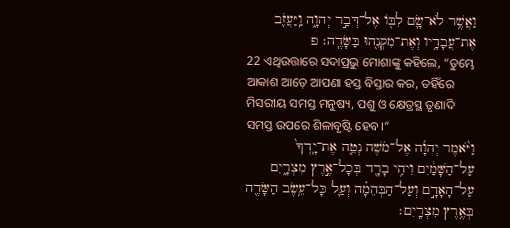וַאֲשֶׁ֥ר לֹא־שָׂ֛ם לִבֹּ֖ו אֶל־דְּבַ֣ר יְהוָ֑ה וַֽיַּעֲזֹ֛ב אֶת־עֲבָדָ֥יו וְאֶת־מִקְנֵ֖הוּ בַּשָּׂדֶֽה׃ פ
22 ଏଥିଉତ୍ତାରେ ସଦାପ୍ରଭୁ ମୋଶାଙ୍କୁ କହିଲେ, “ତୁମ୍ଭେ ଆକାଶ ଆଡ଼େ ଆପଣା ହସ୍ତ ବିସ୍ତାର କର, ତହିଁରେ ମିସରୀୟ ସମସ୍ତ ମନୁଷ୍ୟ, ପଶୁ ଓ କ୍ଷେତ୍ରସ୍ଥ ତୃଣାଦି ସମସ୍ତ ଉପରେ ଶିଳାବୃଷ୍ଟି ହେବ।”
וַיֹּ֨אמֶר יְהוָ֜ה אֶל־מֹשֶׁה נְטֵ֤ה אֶת־יָֽדְךָ֙ עַל־הַשָּׁמַ֔יִם וִיהִ֥י בָרָ֖ד בְּכָל־אֶ֣רֶץ מִצְרָ֑יִם עַל־הָאָדָ֣ם וְעַל־הַבְּהֵמָ֗ה וְעַ֛ל כָּל־עֵ֥שֶׂב הַשָּׂדֶ֖ה בְּאֶ֥רֶץ מִצְרָֽיִם׃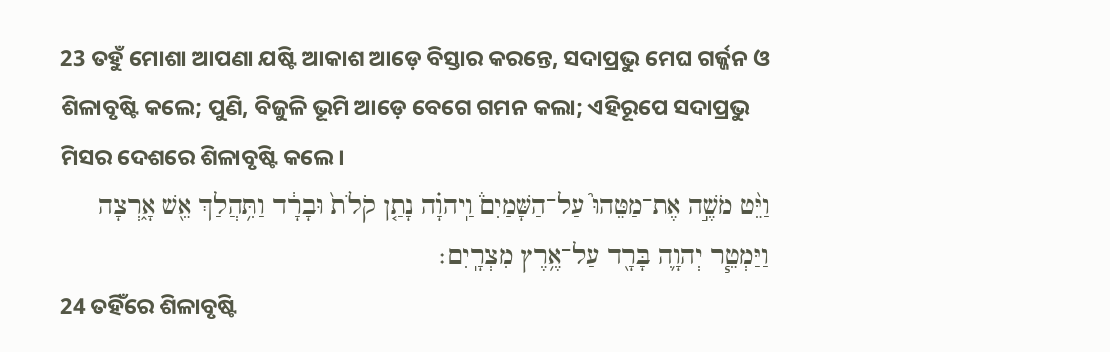23 ତହୁଁ ମୋଶା ଆପଣା ଯଷ୍ଟି ଆକାଶ ଆଡ଼େ ବିସ୍ତାର କରନ୍ତେ, ସଦାପ୍ରଭୁ ମେଘ ଗର୍ଜ୍ଜନ ଓ ଶିଳାବୃଷ୍ଟି କଲେ; ପୁଣି, ବିଜୁଳି ଭୂମି ଆଡ଼େ ବେଗେ ଗମନ କଲା; ଏହିରୂପେ ସଦାପ୍ରଭୁ ମିସର ଦେଶରେ ଶିଳାବୃଷ୍ଟି କଲେ।
וַיֵּ֨ט מֹשֶׁ֣ה אֶת־מַטֵּהוּ֮ עַל־הַשָּׁמַיִם֒ וַֽיהוָ֗ה נָתַ֤ן קֹלֹת֙ וּבָרָ֔ד וַתִּ֥הֲלַךְ אֵ֖שׁ אָ֑רְצָה וַיַּמְטֵ֧ר יְהוָ֛ה בָּרָ֖ד עַל־אֶ֥רֶץ מִצְרָֽיִם׃
24 ତହିଁରେ ଶିଳାବୃଷ୍ଟି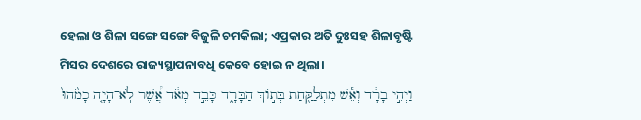ହେଲା ଓ ଶିଳା ସଙ୍ଗେ ସଙ୍ଗେ ବିଜୁଳି ଚମକିଲା; ଏପ୍ରକାର ଅତି ଦୁଃସହ ଶିଳାବୃଷ୍ଟି ମିସର ଦେଶରେ ରାଜ୍ୟସ୍ଥାପନାବଧି କେବେ ହୋଇ ନ ଥିଲା।
וַיְהִ֣י בָרָ֔ד וְאֵ֕שׁ מִתְלַקַּ֖חַת בְּתֹ֣וךְ הַבָּרָ֑ד כָּבֵ֣ד מְאֹ֔ד אֲ֠שֶׁר לֹֽא־הָיָ֤ה כָמֹ֙הוּ֙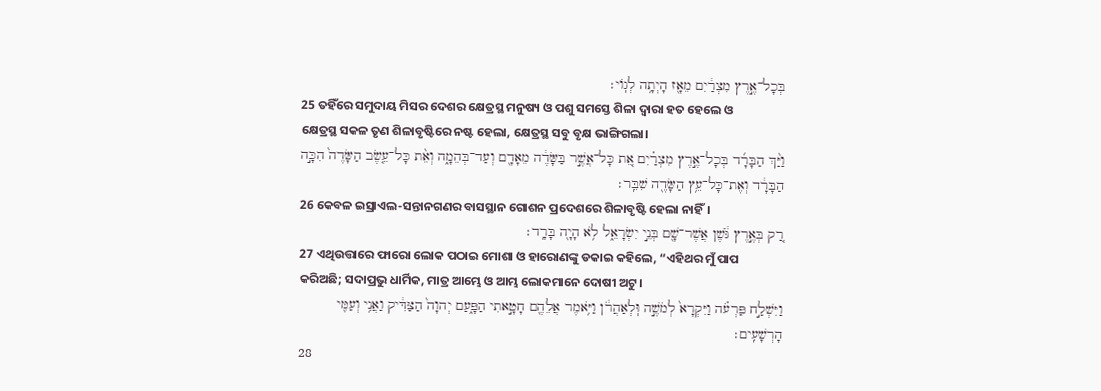בְּכָל־אֶ֣רֶץ מִצְרַ֔יִם מֵאָ֖ז הָיְתָ֥ה לְגֹֽוי׃
25 ତହିଁରେ ସମୁଦାୟ ମିସର ଦେଶର କ୍ଷେତ୍ରସ୍ଥ ମନୁଷ୍ୟ ଓ ପଶୁ ସମସ୍ତେ ଶିଳା ଦ୍ୱାରା ହତ ହେଲେ ଓ କ୍ଷେତ୍ରସ୍ଥ ସକଳ ତୃଣ ଶିଳାବୃଷ୍ଟିରେ ନଷ୍ଟ ହେଲା, କ୍ଷେତ୍ରସ୍ଥ ସବୁ ବୃକ୍ଷ ଭାଙ୍ଗିଗଲା।
וַיַּ֨ךְ הַבָּרָ֜ד בְּכָל־אֶ֣רֶץ מִצְרַ֗יִם אֵ֚ת כָּל־אֲשֶׁ֣ר בַּשָּׂדֶ֔ה מֵאָדָ֖ם וְעַד־בְּהֵמָ֑ה וְאֵ֨ת כָּל־עֵ֤שֶׂב הַשָּׂדֶה֙ הִכָּ֣ה הַבָּרָ֔ד וְאֶת־כָּל־עֵ֥ץ הַשָּׂדֶ֖ה שִׁבֵּֽר׃
26 କେବଳ ଇସ୍ରାଏଲ-ସନ୍ତାନଗଣର ବାସସ୍ଥାନ ଗୋଶନ ପ୍ରଦେଶରେ ଶିଳାବୃଷ୍ଟି ହେଲା ନାହିଁ।
רַ֚ק בְּאֶ֣רֶץ גֹּ֔שֶׁן אֲשֶׁר־שָׁ֖ם בְּנֵ֣י יִשְׂרָאֵ֑ל לֹ֥א הָיָ֖ה בָּרָֽד׃
27 ଏଥିଉତ୍ତାରେ ଫାରୋ ଲୋକ ପଠାଇ ମୋଶା ଓ ହାରୋଣଙ୍କୁ ଡକାଇ କହିଲେ, “ଏହିଥର ମୁଁ ପାପ କରିଅଛି; ସଦାପ୍ରଭୁ ଧାର୍ମିକ, ମାତ୍ର ଆମ୍ଭେ ଓ ଆମ୍ଭ ଲୋକମାନେ ଦୋଷୀ ଅଟୁ।
וַיִּשְׁלַ֣ח פַּרְעֹ֗ה וַיִּקְרָא֙ לְמֹשֶׁ֣ה וּֽלְאַהֲרֹ֔ן וַיֹּ֥אמֶר אֲלֵהֶ֖ם חָטָ֣אתִי הַפָּ֑עַם יְהוָה֙ הַצַּדִּ֔יק וַאֲנִ֥י וְעַמִּ֖י הָרְשָׁעִֽים׃
28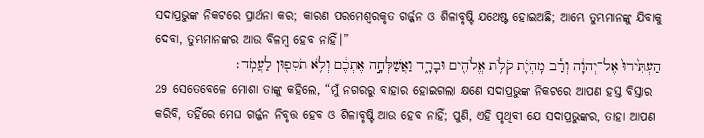ସଦାପ୍ରଭୁଙ୍କ ନିକଟରେ ପ୍ରାର୍ଥନା କର; କାରଣ ପରମେଶ୍ୱରକୃତ ଗର୍ଜ୍ଜନ ଓ ଶିଳାବୃଷ୍ଟି ଯଥେଷ୍ଟ ହୋଇଅଛି; ଆମ୍ଭେ ତୁମ୍ଭମାନଙ୍କୁ ଯିବାକୁ ଦେବା, ତୁମ୍ଭମାନଙ୍କର ଆଉ ବିଳମ୍ବ ହେବ ନାହିଁ।”
הַעְתִּ֙ירוּ֙ אֶל־יְהוָ֔ה וְרַ֕ב מִֽהְיֹ֛ת קֹלֹ֥ת אֱלֹהִ֖ים וּבָרָ֑ד וַאֲשַׁלְּחָ֣ה אֶתְכֶ֔ם וְלֹ֥א תֹסִפ֖וּן לַעֲמֹֽד׃
29 ସେତେବେଳେ ମୋଶା ତାଙ୍କୁ କହିଲେ, “ମୁଁ ନଗରରୁ ବାହାର ହୋଇଗଲା କ୍ଷଣେ ସଦାପ୍ରଭୁଙ୍କ ନିକଟରେ ଆପଣ ହସ୍ତ ବିସ୍ତାର କରିବି, ତହିଁରେ ମେଘ ଗର୍ଜ୍ଜନ ନିବୃତ୍ତ ହେବ ଓ ଶିଳାବୃଷ୍ଟି ଆଉ ହେବ ନାହିଁ; ପୁଣି, ଏହି ପୃଥିବୀ ଯେ ସଦାପ୍ରଭୁଙ୍କର, ତାହା ଆପଣ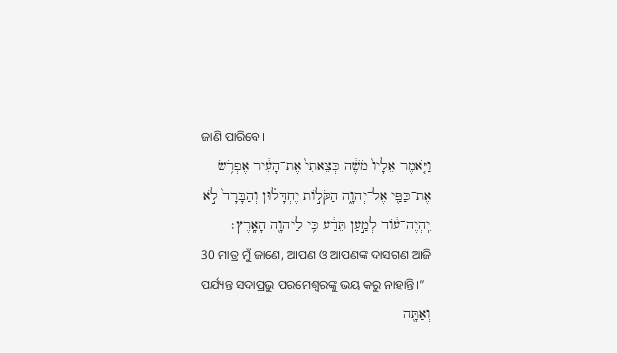ଜାଣି ପାରିବେ।
וַיֹּ֤אמֶר אֵלָיו֙ מֹשֶׁ֔ה כְּצֵאתִי֙ אֶת־הָעִ֔יר אֶפְרֹ֥שׂ אֶת־כַּפַּ֖י אֶל־יְהוָ֑ה הַקֹּלֹ֣ות יֶחְדָּל֗וּן וְהַבָּרָד֙ לֹ֣א יִֽהְיֶה־עֹ֔וד לְמַ֣עַן תֵּדַ֔ע כִּ֥י לַיהוָ֖ה הָאָֽרֶץ׃
30 ମାତ୍ର ମୁଁ ଜାଣେ, ଆପଣ ଓ ଆପଣଙ୍କ ଦାସଗଣ ଆଜି ପର୍ଯ୍ୟନ୍ତ ସଦାପ୍ରଭୁ ପରମେଶ୍ୱରଙ୍କୁ ଭୟ କରୁ ନାହାନ୍ତି।”
וְאַתָּ֖ה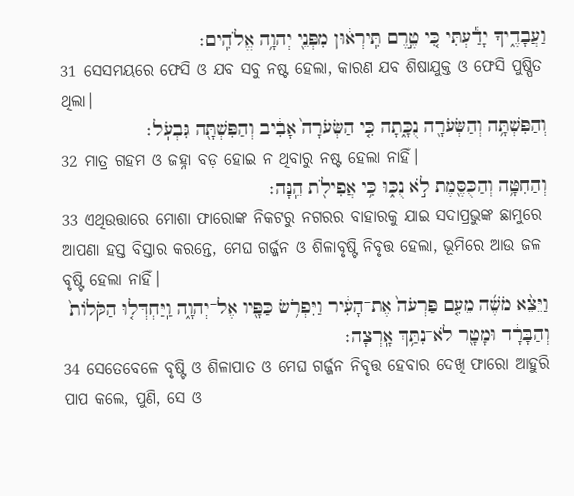וַעֲבָדֶ֑יךָ יָדַ֕עְתִּי כִּ֚י טֶ֣רֶם תִּֽירְא֔וּן מִפְּנֵ֖י יְהוָ֥ה אֱלֹהִֽים׃
31 ସେସମୟରେ ଫେସି ଓ ଯବ ସବୁ ନଷ୍ଟ ହେଲା, କାରଣ ଯବ ଶିଷାଯୁକ୍ତ ଓ ଫେସି ପୁଷ୍ପିତ ଥିଲା।
וְהַפִּשְׁתָּ֥ה וְהַשְּׂעֹרָ֖ה נֻכָּ֑תָה כִּ֤י הַשְּׂעֹרָה֙ אָבִ֔יב וְהַפִּשְׁתָּ֖ה גִּבְעֹֽל׃
32 ମାତ୍ର ଗହମ ଓ ଜହ୍ନା ବଡ଼ ହୋଇ ନ ଥିବାରୁ ନଷ୍ଟ ହେଲା ନାହିଁ।
וְהַחִטָּ֥ה וְהַכֻּסֶּ֖מֶת לֹ֣א נֻכּ֑וּ כִּ֥י אֲפִילֹ֖ת הֵֽנָּה׃
33 ଏଥିଉତ୍ତାରେ ମୋଶା ଫାରୋଙ୍କ ନିକଟରୁ ନଗରର ବାହାରକୁ ଯାଇ ସଦାପ୍ରଭୁଙ୍କ ଛାମୁରେ ଆପଣା ହସ୍ତ ବିସ୍ତାର କରନ୍ତେ, ମେଘ ଗର୍ଜ୍ଜନ ଓ ଶିଳାବୃଷ୍ଟି ନିବୃତ୍ତ ହେଲା, ଭୂମିରେ ଆଉ ଜଳ ବୃଷ୍ଟି ହେଲା ନାହିଁ।
וַיֵּצֵ֨א מֹשֶׁ֜ה מֵעִ֤ם פַּרְעֹה֙ אֶת־הָעִ֔יר וַיִּפְרֹ֥שׂ כַּפָּ֖יו אֶל־יְהוָ֑ה וַֽיַּחְדְּל֤וּ הַקֹּלֹות֙ וְהַבָּרָ֔ד וּמָטָ֖ר לֹא־נִתַּ֥ךְ אָֽרְצָה׃
34 ସେତେବେଳେ ବୃଷ୍ଟି ଓ ଶିଳାପାତ ଓ ମେଘ ଗର୍ଜ୍ଜନ ନିବୃତ୍ତ ହେବାର ଦେଖି ଫାରୋ ଆହୁରି ପାପ କଲେ, ପୁଣି, ସେ ଓ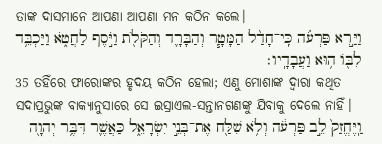ତାଙ୍କ ଦାସମାନେ ଆପଣା ଆପଣା ମନ କଠିନ କଲେ।
וַיַּ֣רְא פַּרְעֹ֗ה כִּֽי־חָדַ֨ל הַמָּטָ֧ר וְהַבָּרָ֛ד וְהַקֹּלֹ֖ת וַיֹּ֣סֶף לַחֲטֹ֑א וַיַּכְבֵּ֥ד לִבֹּ֖ו ה֥וּא וַעֲבָדָֽיו׃
35 ତହିଁରେ ଫାରୋଙ୍କର ହୃଦୟ କଠିନ ହେଲା; ଏଣୁ ମୋଶାଙ୍କ ଦ୍ୱାରା କଥିତ ସଦାପ୍ରଭୁଙ୍କ ବାକ୍ୟାନୁସାରେ ସେ ଇସ୍ରାଏଲ-ସନ୍ତାନଗଣଙ୍କୁ ଯିବାକୁ ଦେଲେ ନାହିଁ।
וַֽיֶּחֱזַק֙ לֵ֣ב פַּרְעֹ֔ה וְלֹ֥א שִׁלַּ֖ח אֶת־בְּנֵ֣י יִשְׂרָאֵ֑ל כַּאֲשֶׁ֛ר דִּבֶּ֥ר יְהוָ֖ה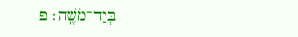בְּיַד־מֹשֶֽׁה׃ פ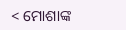< ମୋଶାଙ୍କ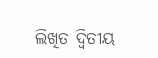ଲିଖିତ ଦ୍ୱିତୀୟ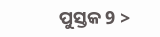ପୁସ୍ତକ 9 >